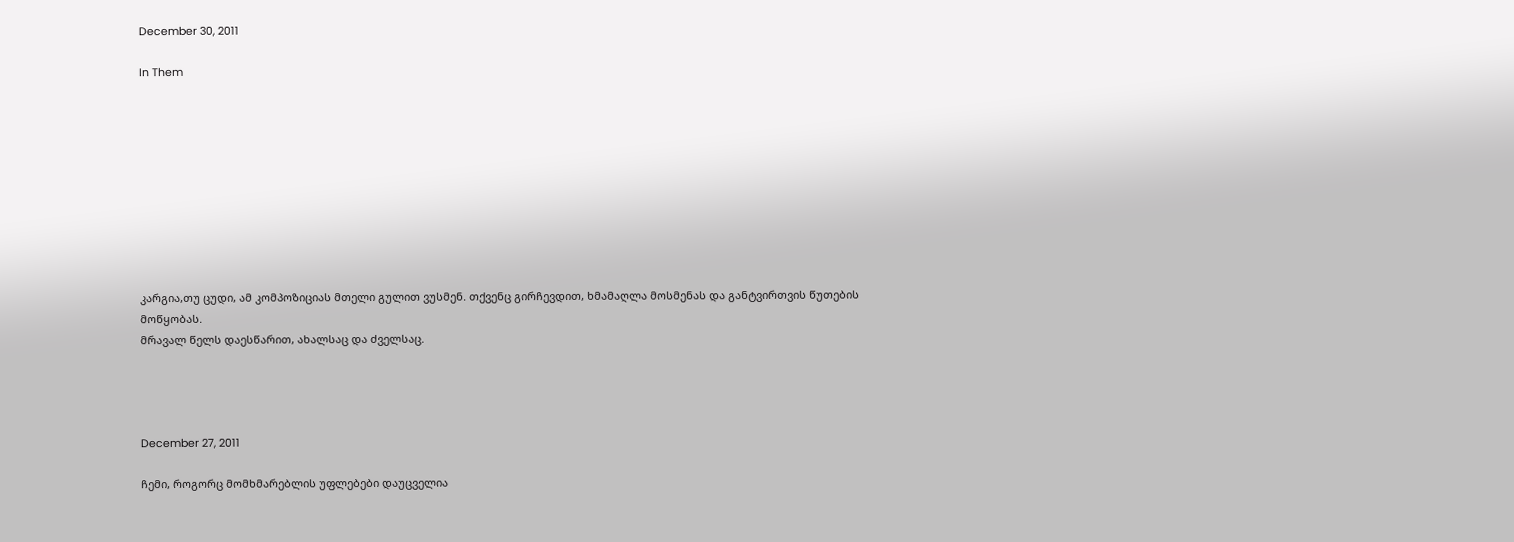December 30, 2011

In Them










კარგია,თუ ცუდი, ამ კომპოზიციას მთელი გულით ვუსმენ. თქვენც გირჩევდით, ხმამაღლა მოსმენას და განტვირთვის წუთების მოწყობას.
მრავალ წელს დაესწარით, ახალსაც და ძველსაც.




December 27, 2011

ჩემი, როგორც მომხმარებლის უფლებები დაუცველია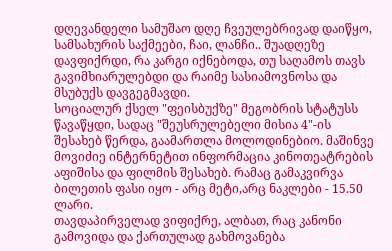დღევანდელი სამუშაო დღე ჩვეულებრივად დაიწყო, სამსახურის საქმეები, ჩაი, ლანჩი.. შუადღეზე დავფიქრდი, რა კარგი იქნებოდა, თუ საღამოს თავს გავიმხიარულებდი და რაიმე სასიამოვნოსა და მსუბუქს დავგეგმავდი.
სოციალურ ქსელ "ფეისბუქზე" მეგობრის სტატუსს წავაწყდი, სადაც "შეუსრულებელი მისია 4"-ის შესახებ წერდა, გაამართლა მოლოდინებიო. მაშინვე მოვიძიე ინტერნეტით ინფორმაცია კინოთეატრების აფიშისა და ფილმის შესახებ. რამაც გამაკვირვა ბილეთის ფასი იყო - არც მეტი,არც ნაკლები - 15.50 ლარი.
თავდაპირველად ვიფიქრე, ალბათ, რაც კანონი გამოვიდა და ქართულად გახმოვანება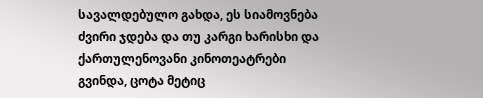სავალდებულო გახდა, ეს სიამოვნება ძვირი ჯდება და თუ კარგი ხარისხი და ქართულენოვანი კინოთეატრები გვინდა, ცოტა მეტიც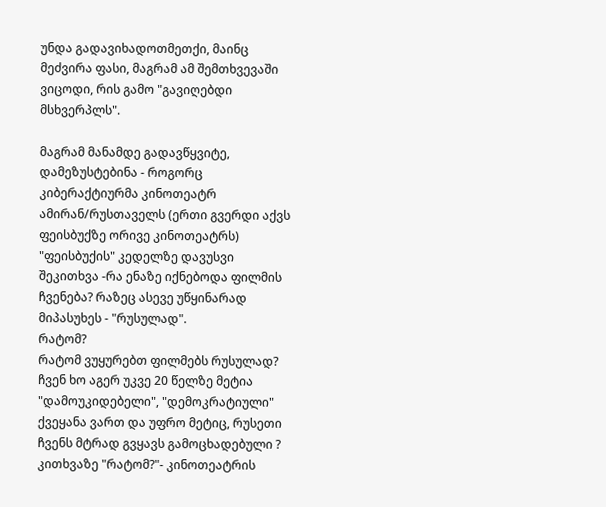უნდა გადავიხადოთმეთქი, მაინც მეძვირა ფასი, მაგრამ ამ შემთხვევაში ვიცოდი, რის გამო "გავიღებდი მსხვერპლს".

მაგრამ მანამდე გადავწყვიტე, დამეზუსტებინა - როგორც კიბერაქტიურმა კინოთეატრ ამირან/რუსთაველს (ერთი გვერდი აქვს ფეისბუქზე ორივე კინოთეატრს) "ფეისბუქის" კედელზე დავუსვი შეკითხვა -რა ენაზე იქნებოდა ფილმის ჩვენება? რაზეც ასევე უწყინარად მიპასუხეს - "რუსულად".
რატომ?
რატომ ვუყურებთ ფილმებს რუსულად? ჩვენ ხო აგერ უკვე 20 წელზე მეტია "დამოუკიდებელი", "დემოკრატიული" ქვეყანა ვართ და უფრო მეტიც, რუსეთი ჩვენს მტრად გვყავს გამოცხადებული ?
კითხვაზე "რატომ?"- კინოთეატრის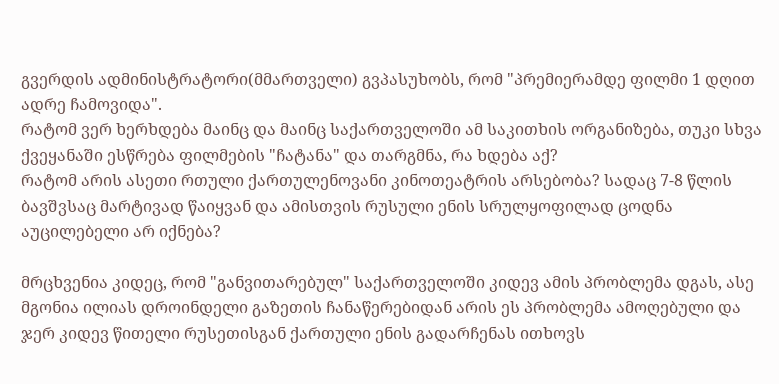გვერდის ადმინისტრატორი(მმართველი) გვპასუხობს, რომ "პრემიერამდე ფილმი 1 დღით ადრე ჩამოვიდა".
რატომ ვერ ხერხდება მაინც და მაინც საქართველოში ამ საკითხის ორგანიზება, თუკი სხვა ქვეყანაში ესწრება ფილმების "ჩატანა" და თარგმნა, რა ხდება აქ?
რატომ არის ასეთი რთული ქართულენოვანი კინოთეატრის არსებობა? სადაც 7-8 წლის ბავშვსაც მარტივად წაიყვან და ამისთვის რუსული ენის სრულყოფილად ცოდნა აუცილებელი არ იქნება?

მრცხვენია კიდეც, რომ "განვითარებულ" საქართველოში კიდევ ამის პრობლემა დგას, ასე მგონია ილიას დროინდელი გაზეთის ჩანაწერებიდან არის ეს პრობლემა ამოღებული და ჯერ კიდევ წითელი რუსეთისგან ქართული ენის გადარჩენას ითხოვს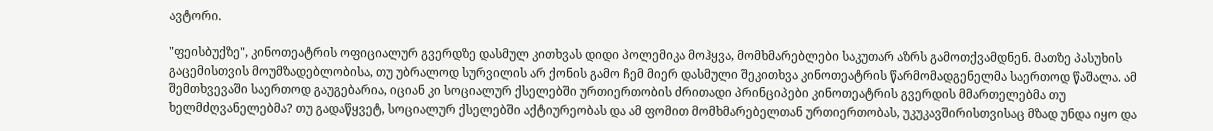ავტორი.

"ფეისბუქზე", კინოთეატრის ოფიციალურ გვერდზე დასმულ კითხვას დიდი პოლემიკა მოჰყვა, მომხმარებლები საკუთარ აზრს გამოთქვამდნენ. მათზე პასუხის გაცემისთვის მოუმზადებლობისა, თუ უბრალოდ სურვილის არ ქონის გამო ჩემ მიერ დასმული შეკითხვა კინოთეატრის წარმომადგენელმა საერთოდ წაშალა. ამ შემთხვევაში საერთოდ გაუგებარია, იციან კი სოციალურ ქსელებში ურთიერთობის ძრითადი პრინციპები კინოთეატრის გვერდის მმართელებმა თუ ხელმძღვანელებმა? თუ გადაწყვეტ, სოციალურ ქსელებში აქტიურეობას და ამ ფომით მომხმარებელთან ურთიერთობას, უკუკავშირისთვისაც მზად უნდა იყო და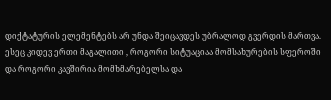დიქტატურის ელემენტებს არ უნდა შეიცავდეს უბრალოდ გვერდის მართვა.
ესეც კიდევ ერთი მაგალითი , როგორი სიტუაციაა მომსახურების სფეროში და როგორი კავშირია მომხმარებელსა და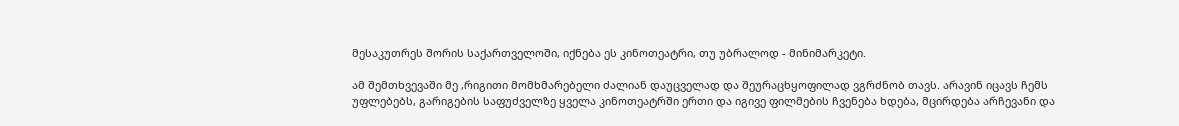მესაკუთრეს შორის საქართველოში, იქნება ეს კინოთეატრი, თუ უბრალოდ - მინიმარკეტი.

ამ შემთხვევაში მე ,რიგითი მომხმარებელი ძალიან დაუცველად და შეურაცხყოფილად ვგრძნობ თავს. არავინ იცავს ჩემს უფლებებს, გარიგების საფუძველზე ყველა კინოთეატრში ერთი და იგივე ფილმების ჩვენება ხდება, მცირდება არჩევანი და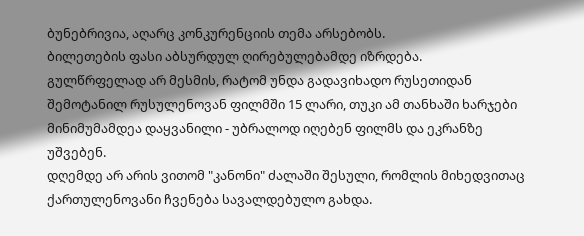ბუნებრივია, აღარც კონკურენციის თემა არსებობს.
ბილეთების ფასი აბსურდულ ღირებულებამდე იზრდება.
გულწრფელად არ მესმის, რატომ უნდა გადავიხადო რუსეთიდან შემოტანილ რუსულენოვან ფილმში 15 ლარი, თუკი ამ თანხაში ხარჯები მინიმუმამდეა დაყვანილი - უბრალოდ იღებენ ფილმს და ეკრანზე უშვებენ.
დღემდე არ არის ვითომ "კანონი" ძალაში შესული, რომლის მიხედვითაც ქართულენოვანი ჩვენება სავალდებულო გახდა.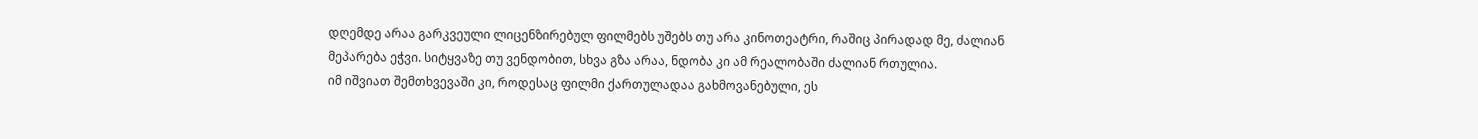დღემდე არაა გარკვეული ლიცენზირებულ ფილმებს უშებს თუ არა კინოთეატრი, რაშიც პირადად მე, ძალიან მეპარება ეჭვი. სიტყვაზე თუ ვენდობით, სხვა გზა არაა, ნდობა კი ამ რეალობაში ძალიან რთულია.
იმ იშვიათ შემთხვევაში კი, როდესაც ფილმი ქართულადაა გახმოვანებული, ეს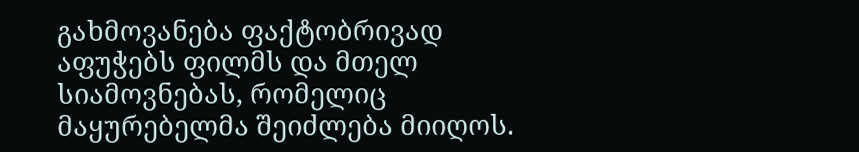გახმოვანება ფაქტობრივად აფუჭებს ფილმს და მთელ სიამოვნებას, რომელიც მაყურებელმა შეიძლება მიიღოს.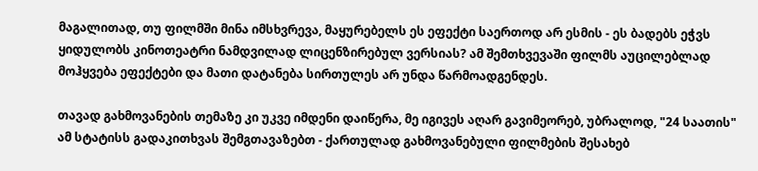მაგალითად, თუ ფილმში მინა იმსხვრევა, მაყურებელს ეს ეფექტი საერთოდ არ ესმის - ეს ბადებს ეჭვს ყიდულობს კინოთეატრი ნამდვილად ლიცენზირებულ ვერსიას? ამ შემთხვევაში ფილმს აუცილებლად მოჰყვება ეფექტები და მათი დატანება სირთულეს არ უნდა წარმოადგენდეს.

თავად გახმოვანების თემაზე კი უკვე იმდენი დაიწერა, მე იგივეს აღარ გავიმეორებ, უბრალოდ, "24 საათის" ამ სტატისს გადაკითხვას შემგთავაზებთ - ქართულად გახმოვანებული ფილმების შესახებ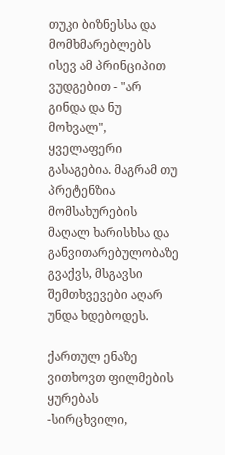თუკი ბიზნესსა და მომხმარებლებს ისევ ამ პრინციპით ვუდგებით - "არ გინდა და ნუ მოხვალ", ყველაფერი გასაგებია. მაგრამ თუ პრეტენზია მომსახურების მაღალ ხარისხსა და განვითარებულობაზე გვაქვს, მსგავსი შემთხვევები აღარ უნდა ხდებოდეს.

ქართულ ენაზე ვითხოვთ ფილმების ყურებას -სირცხვილი,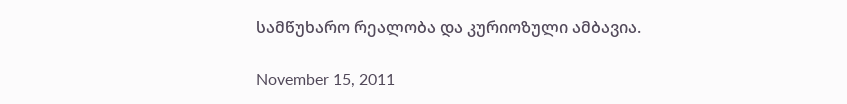სამწუხარო რეალობა და კურიოზული ამბავია.

November 15, 2011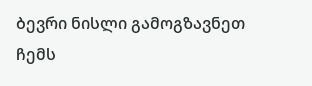ბევრი ნისლი გამოგზავნეთ ჩემს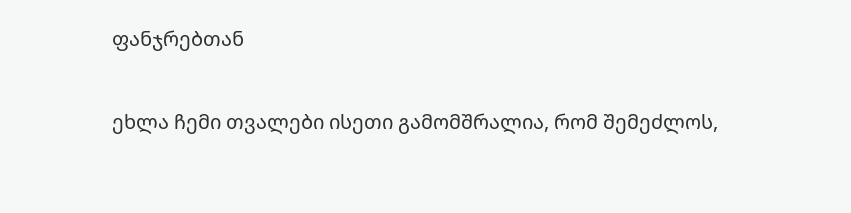ფანჯრებთან

ეხლა ჩემი თვალები ისეთი გამომშრალია, რომ შემეძლოს,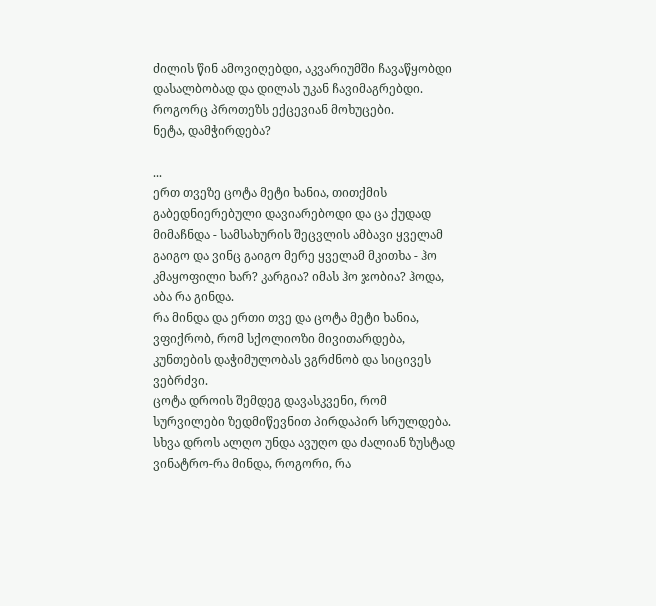ძილის წინ ამოვიღებდი, აკვარიუმში ჩავაწყობდი დასალბობად და დილას უკან ჩავიმაგრებდი.
როგორც პროთეზს ექცევიან მოხუცები.
ნეტა, დამჭირდება?

...
ერთ თვეზე ცოტა მეტი ხანია, თითქმის გაბედნიერებული დავიარებოდი და ცა ქუდად მიმაჩნდა - სამსახურის შეცვლის ამბავი ყველამ გაიგო და ვინც გაიგო მერე ყველამ მკითხა - ჰო კმაყოფილი ხარ? კარგია? იმას ჰო ჯობია? ჰოდა, აბა რა გინდა.
რა მინდა და ერთი თვე და ცოტა მეტი ხანია, ვფიქრობ, რომ სქოლიოზი მივითარდება, კუნთების დაჭიმულობას ვგრძნობ და სიცივეს ვებრძვი.
ცოტა დროის შემდეგ დავასკვენი, რომ სურვილები ზედმიწევნით პირდაპირ სრულდება. სხვა დროს ალღო უნდა ავუღო და ძალიან ზუსტად ვინატრო-რა მინდა, როგორი, რა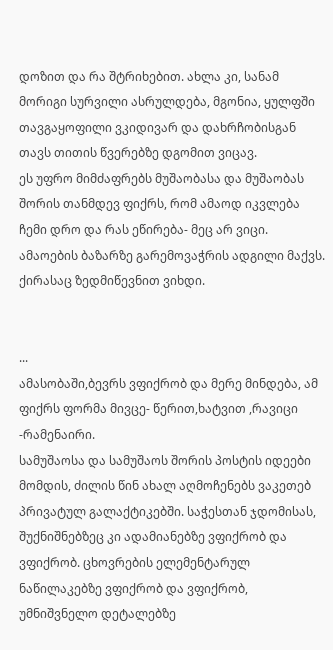დოზით და რა შტრიხებით. ახლა კი, სანამ მორიგი სურვილი ასრულდება, მგონია, ყულფში თავგაყოფილი ვკიდივარ და დახრჩობისგან თავს თითის წვერებზე დგომით ვიცავ.
ეს უფრო მიმძაფრებს მუშაობასა და მუშაობას შორის თანმდევ ფიქრს, რომ ამაოდ იკვლება ჩემი დრო და რას ეწირება- მეც არ ვიცი.
ამაოების ბაზარზე გარემოვაჭრის ადგილი მაქვს. ქირასაც ზედმიწევნით ვიხდი.


...
ამასობაში,ბევრს ვფიქრობ და მერე მინდება, ამ ფიქრს ფორმა მივცე- წერით,ხატვით ,რავიცი -რამენაირი.
სამუშაოსა და სამუშაოს შორის პოსტის იდეები მომდის, ძილის წინ ახალ აღმოჩენებს ვაკეთებ პრივატულ გალაქტიკებში. საჭესთან ჯდომისას, შუქნიშნებზეც კი ადამიანებზე ვფიქრობ და ვფიქრობ. ცხოვრების ელემენტარულ ნაწილაკებზე ვფიქრობ და ვფიქრობ, უმნიშვნელო დეტალებზე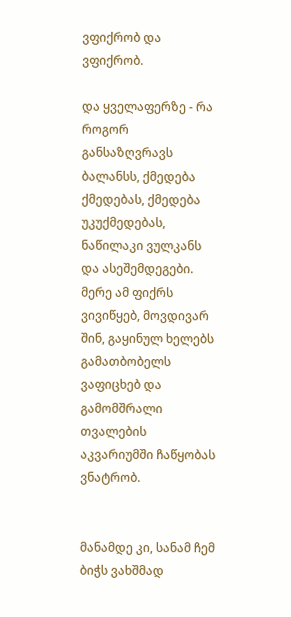ვფიქრობ და ვფიქრობ.

და ყველაფერზე - რა როგორ განსაზღვრავს ბალანსს, ქმედება ქმედებას, ქმედება უკუქმედებას, ნაწილაკი ვულკანს და ასეშემდეგები.
მერე ამ ფიქრს ვივიწყებ, მოვდივარ შინ, გაყინულ ხელებს გამათბობელს ვაფიცხებ და გამომშრალი თვალების აკვარიუმში ჩაწყობას ვნატრობ.


მანამდე კი, სანამ ჩემ ბიჭს ვახშმად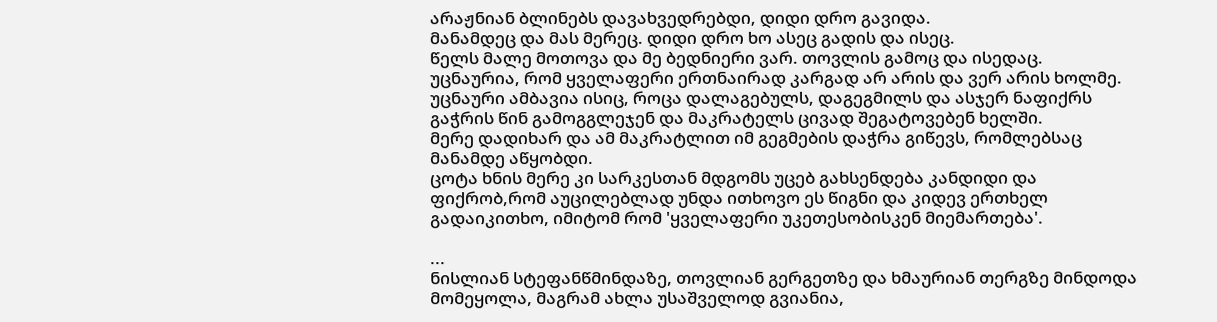არაჟნიან ბლინებს დავახვედრებდი, დიდი დრო გავიდა.
მანამდეც და მას მერეც. დიდი დრო ხო ასეც გადის და ისეც.
წელს მალე მოთოვა და მე ბედნიერი ვარ. თოვლის გამოც და ისედაც.
უცნაურია, რომ ყველაფერი ერთნაირად კარგად არ არის და ვერ არის ხოლმე.
უცნაური ამბავია ისიც, როცა დალაგებულს, დაგეგმილს და ასჯერ ნაფიქრს გაჭრის წინ გამოგგლეჯენ და მაკრატელს ცივად შეგატოვებენ ხელში.
მერე დადიხარ და ამ მაკრატლით იმ გეგმების დაჭრა გიწევს, რომლებსაც მანამდე აწყობდი.
ცოტა ხნის მერე კი სარკესთან მდგომს უცებ გახსენდება კანდიდი და ფიქრობ,რომ აუცილებლად უნდა ითხოვო ეს წიგნი და კიდევ ერთხელ გადაიკითხო, იმიტომ რომ 'ყველაფერი უკეთესობისკენ მიემართება'.

...
ნისლიან სტეფანწმინდაზე, თოვლიან გერგეთზე და ხმაურიან თერგზე მინდოდა მომეყოლა, მაგრამ ახლა უსაშველოდ გვიანია,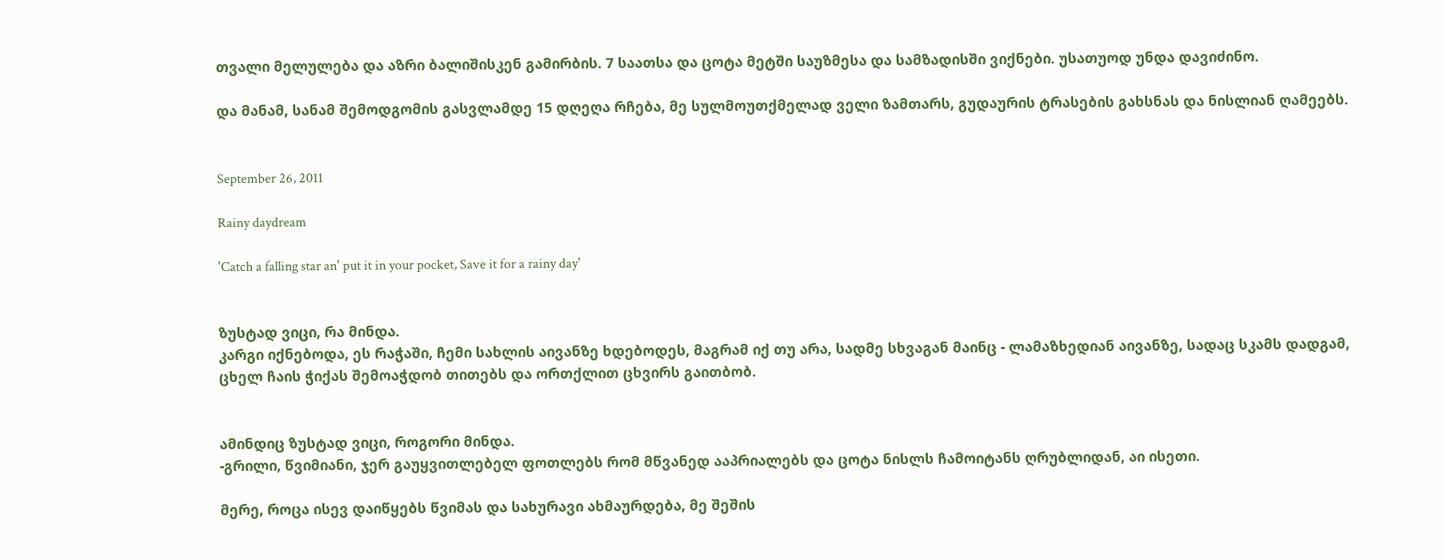თვალი მელულება და აზრი ბალიშისკენ გამირბის. 7 საათსა და ცოტა მეტში საუზმესა და სამზადისში ვიქნები. უსათუოდ უნდა დავიძინო.

და მანამ, სანამ შემოდგომის გასვლამდე 15 დღეღა რჩება, მე სულმოუთქმელად ველი ზამთარს, გუდაურის ტრასების გახსნას და ნისლიან ღამეებს.


September 26, 2011

Rainy daydream

'Catch a falling star an' put it in your pocket, Save it for a rainy day'


ზუსტად ვიცი, რა მინდა.
კარგი იქნებოდა, ეს რაჭაში, ჩემი სახლის აივანზე ხდებოდეს, მაგრამ იქ თუ არა, სადმე სხვაგან მაინც - ლამაზხედიან აივანზე, სადაც სკამს დადგამ, ცხელ ჩაის ჭიქას შემოაჭდობ თითებს და ორთქლით ცხვირს გაითბობ.


ამინდიც ზუსტად ვიცი, როგორი მინდა.
-გრილი, წვიმიანი, ჯერ გაუყვითლებელ ფოთლებს რომ მწვანედ ააპრიალებს და ცოტა ნისლს ჩამოიტანს ღრუბლიდან, აი ისეთი.

მერე, როცა ისევ დაიწყებს წვიმას და სახურავი ახმაურდება, მე შეშის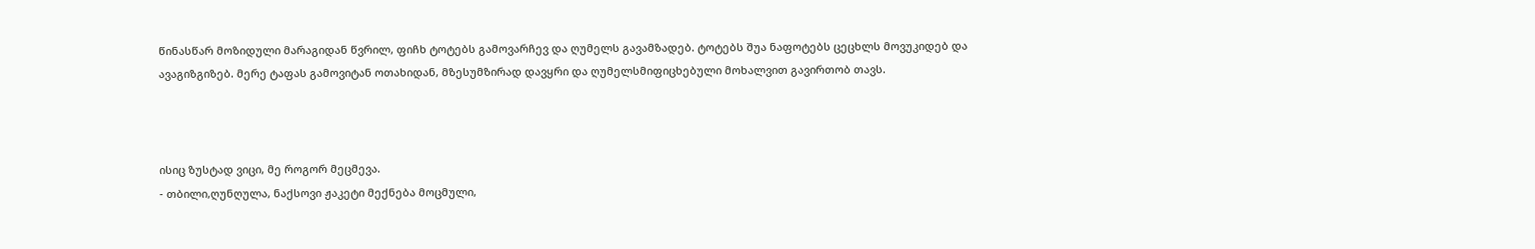წინასწარ მოზიდული მარაგიდან წვრილ, ფიჩხ ტოტებს გამოვარჩევ და ღუმელს გავამზადებ. ტოტებს შუა ნაფოტებს ცეცხლს მოვუკიდებ და ავაგიზგიზებ. მერე ტაფას გამოვიტან ოთახიდან, მზესუმზირად დავყრი და ღუმელსმიფიცხებული მოხალვით გავირთობ თავს.



ისიც ზუსტად ვიცი, მე როგორ მეცმევა.
- თბილი,ღუნღულა, ნაქსოვი ჟაკეტი მექნება მოცმული,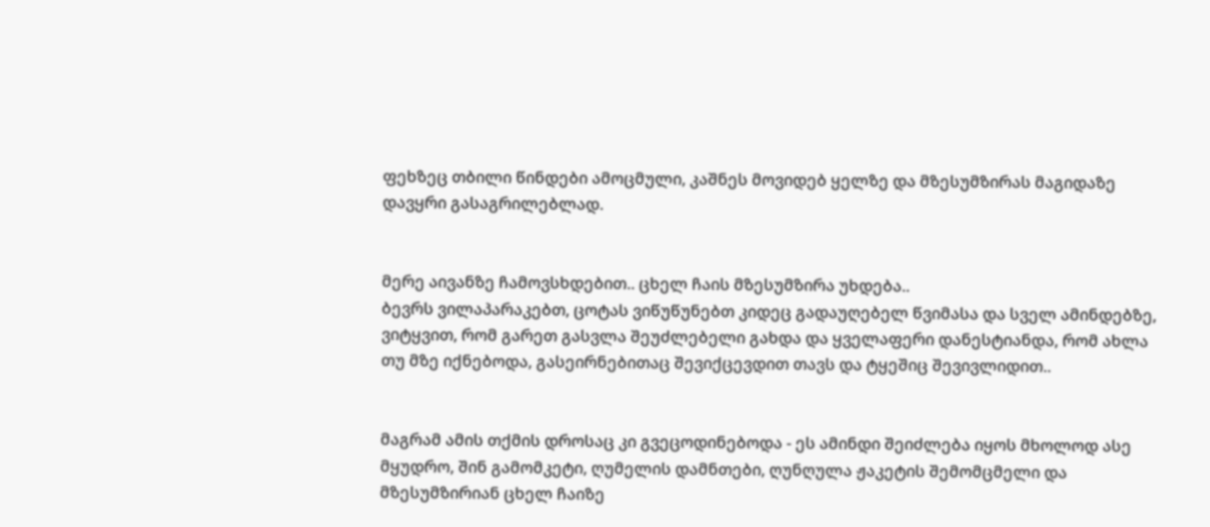ფეხზეც თბილი წინდები ამოცმული, კაშნეს მოვიდებ ყელზე და მზესუმზირას მაგიდაზე დავყრი გასაგრილებლად.


მერე აივანზე ჩამოვსხდებით.. ცხელ ჩაის მზესუმზირა უხდება..
ბევრს ვილაპარაკებთ, ცოტას ვიწუწუნებთ კიდეც გადაუღებელ წვიმასა და სველ ამინდებზე, ვიტყვით, რომ გარეთ გასვლა შეუძლებელი გახდა და ყველაფერი დანესტიანდა, რომ ახლა თუ მზე იქნებოდა, გასეირნებითაც შევიქცევდით თავს და ტყეშიც შევივლიდით..


მაგრამ ამის თქმის დროსაც კი გვეცოდინებოდა - ეს ამინდი შეიძლება იყოს მხოლოდ ასე მყუდრო, შინ გამომკეტი, ღუმელის დამნთები, ღუნღულა ჟაკეტის შემომცმელი და მზესუმზირიან ცხელ ჩაიზე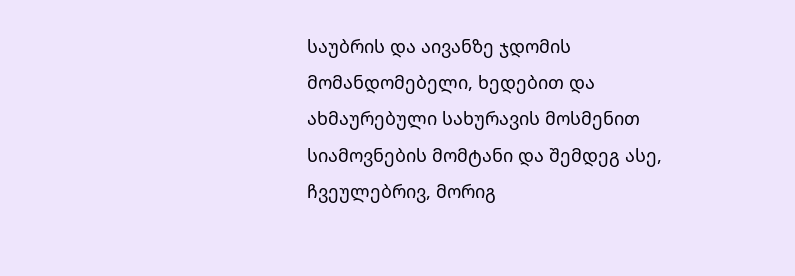საუბრის და აივანზე ჯდომის მომანდომებელი, ხედებით და ახმაურებული სახურავის მოსმენით სიამოვნების მომტანი და შემდეგ ასე, ჩვეულებრივ, მორიგ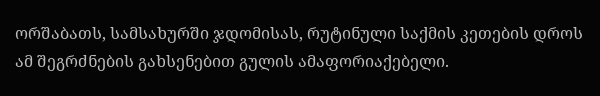ორშაბათს, სამსახურში ჯდომისას, რუტინული საქმის კეთების დროს ამ შეგრძნების გახსენებით გულის ამაფორიაქებელი.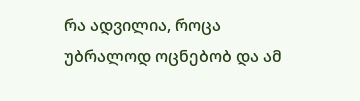რა ადვილია, როცა უბრალოდ ოცნებობ და ამ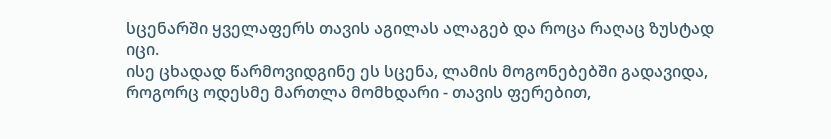სცენარში ყველაფერს თავის აგილას ალაგებ და როცა რაღაც ზუსტად იცი.
ისე ცხადად წარმოვიდგინე ეს სცენა, ლამის მოგონებებში გადავიდა, როგორც ოდესმე მართლა მომხდარი - თავის ფერებით,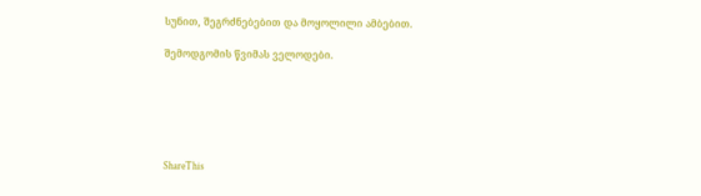სუნით, შეგრძნებებით და მოყოლილი ამბებით.

შემოდგომის წვიმას ველოდები.






ShareThis